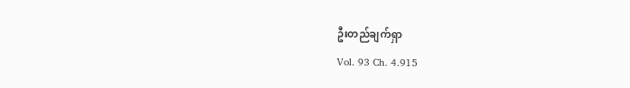ဦးတည်ချက်ရှာ
Vol. 93 Ch. 4.915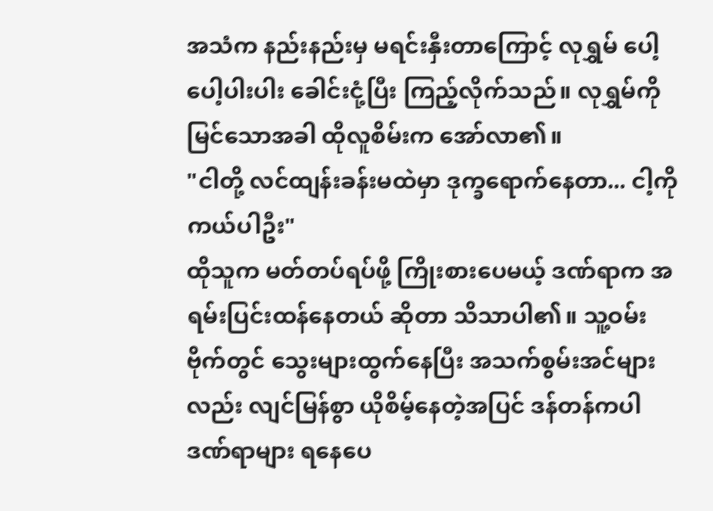အသံက နည်းနည်းမှ မရင်းနှီးတာကြောင့် လုရွှမ် ပေါ့ပေါ့ပါးပါး ခေါင်းငုံ့ပြီး ကြည့်လိုက်သည်။ လုရွှမ်ကို မြင်သောအခါ ထိုလူစိမ်းက အော်လာ၏။
"ငါတို့ လင်ထျန်းခန်းမထဲမှာ ဒုက္ခရောက်နေတာ... ငါ့ကို ကယ်ပါဦး"
ထိုသူက မတ်တပ်ရပ်ဖို့ ကြိုးစားပေမယ့် ဒဏ်ရာက အရမ်းပြင်းထန်နေတယ် ဆိုတာ သိသာပါ၏။ သူ့ဝမ်းဗိုက်တွင် သွေးများထွက်နေပြီး အသက်စွမ်းအင်များလည်း လျင်မြန်စွာ ယိုစိမ့်နေတဲ့အပြင် ဒန်တန်ကပါ ဒဏ်ရာများ ရနေပေ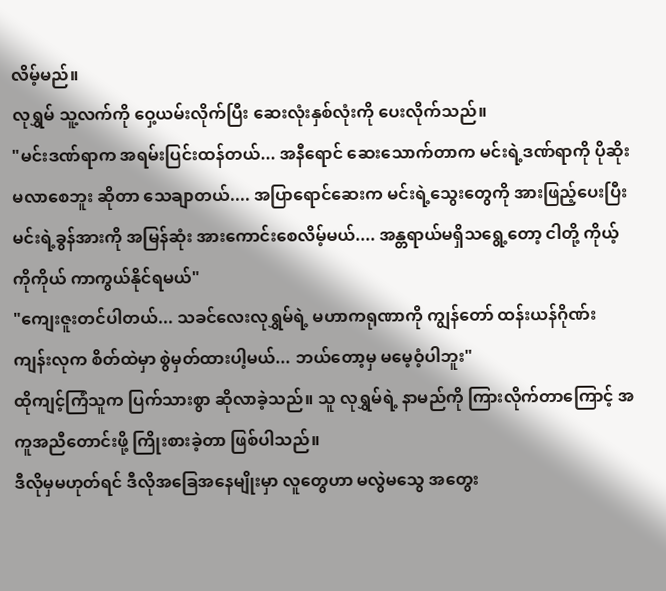လိမ့်မည်။
လုရွှမ် သူ့လက်ကို ဝှေ့ယမ်းလိုက်ပြီး ဆေးလုံးနှစ်လုံးကို ပေးလိုက်သည်။
"မင်းဒဏ်ရာက အရမ်းပြင်းထန်တယ်... အနီရောင် ဆေးသောက်တာက မင်းရဲ့ဒဏ်ရာကို ပိုဆိုးမလာစေဘူး ဆိုတာ သေချာတယ်.... အပြာရောင်ဆေးက မင်းရဲ့သွေးတွေကို အားဖြည့်ပေးပြီး မင်းရဲ့ခွန်အားကို အမြန်ဆုံး အားကောင်းစေလိမ့်မယ်.... အန္တရာယ်မရှိသရွေ့တော့ ငါတို့ ကိုယ့်ကိုကိုယ် ကာကွယ်နိုင်ရမယ်"
"ကျေးဇူးတင်ပါတယ်... သခင်လေးလုရွှမ်ရဲ့ မဟာကရုဏာကို ကျွန်တော် ထန်းယန်ဂိုဏ်း ကျန်းလုက စိတ်ထဲမှာ စွဲမှတ်ထားပါ့မယ်... ဘယ်တော့မှ မမေ့ဝံ့ပါဘူး"
ထိုကျင့်ကြံသူက ပြက်သားစွာ ဆိုလာခဲ့သည်။ သူ လုရွှမ်ရဲ့ နာမည်ကို ကြားလိုက်တာကြောင့် အကူအညီတောင်းဖို့ ကြိုးစားခဲ့တာ ဖြစ်ပါသည်။
ဒီလိုမှမဟုတ်ရင် ဒီလိုအခြေအနေမျိုးမှာ လူတွေဟာ မလွဲမသွေ အတွေး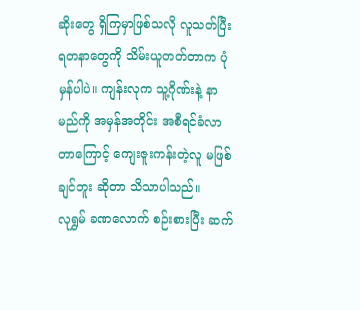ဆိုးတွေ ရှိကြမှာဖြစ်သလို လူသတ်ပြီး ရတနာတွေကို သိမ်းယူတတ်တာက ပုံမှန်ပါပဲ။ ကျန်းလုက သူ့ဂိုဏ်းနဲ့ နာမည်ကို အမှန်အတိုင်း အစီရင်ခံလာတာကြောင့် ကျေးဇူးကန်းတဲ့လူ မဖြစ်ချင်ဘူး ဆိုတာ သိသာပါသည်။
လုရွှမ် ခဏလောက် စဉ်းစားပြီး ဆက်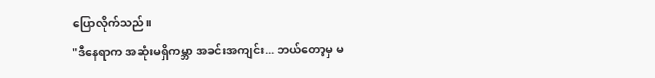ပြောလိုက်သည်။
"ဒီနေရာက အဆုံးမရှိကမ္ဘာ အခင်းအကျင်း... ဘယ်တော့မှ မ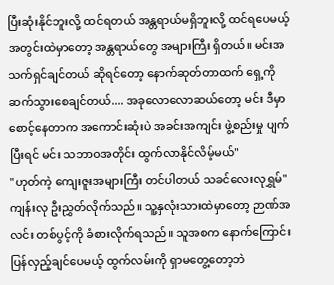ပြီးဆုံးနိုင်ဘူးလို့ ထင်ရတယ် အန္တရာယ်မရှိဘူးလို့ ထင်ရပေမယ့် အတွင်းထဲမှာတော့ အန္တရာယ်တွေ အများကြီး ရှိတယ်။ မင်းအသက်ရှင်ချင်တယ် ဆိုရင်တော့ နောက်ဆုတ်တာထက် ရှေ့ကို ဆက်သွားစေချင်တယ်.... အခုလောလောဆယ်တော့ မင်း ဒီမှာ စောင့်နေတာက အကောင်းဆုံးပဲ အခင်းအကျင်း ဖွဲ့စည်းမှု ပျက်ပြီးရင် မင်း သဘာဝအတိုင်း ထွက်လာနိုင်လိမ့်မယ်"
"ဟုတ်ကဲ့ ကျေးဇူးအများကြီး တင်ပါတယ် သခင်လေးလုရွှမ်"
ကျန်းလု ဦးညွှတ်လိုက်သည်။ သူ့နှလုံးသားထဲမှာတော့ ဉာဏ်အလင်း တစ်ပွင့်ကို ခံစားလိုက်ရသည်။ သူအစက နောက်ကြောင်း ပြန်လှည့်ချင်ပေမယ့် ထွက်လမ်းကို ရှာမတွေ့တော့ဘဲ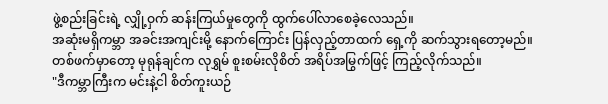ဖွဲ့စည်းခြင်းရဲ့ လျှို့ဝှက် ဆန်းကြယ်မှုတွေကို ထွက်ပေါ်လာစေခဲ့လေသည်။
အဆုံးမရှိကမ္ဘာ အခင်းအကျင်းမို့ နောက်ကြောင်း ပြန်လှည့်တာထက် ရှေ့ကို ဆက်သွားရတော့မည်။
တစ်ဖက်မှာတော့ မုရုန်ချင်က လုရွှမ် စူးစမ်းလိုစိတ် အရိပ်အမြွက်ဖြင့် ကြည့်လိုက်သည်။
"ဒီကမ္ဘာကြီးက မင်းနဲ့ငါ စိတ်ကူးယဉ်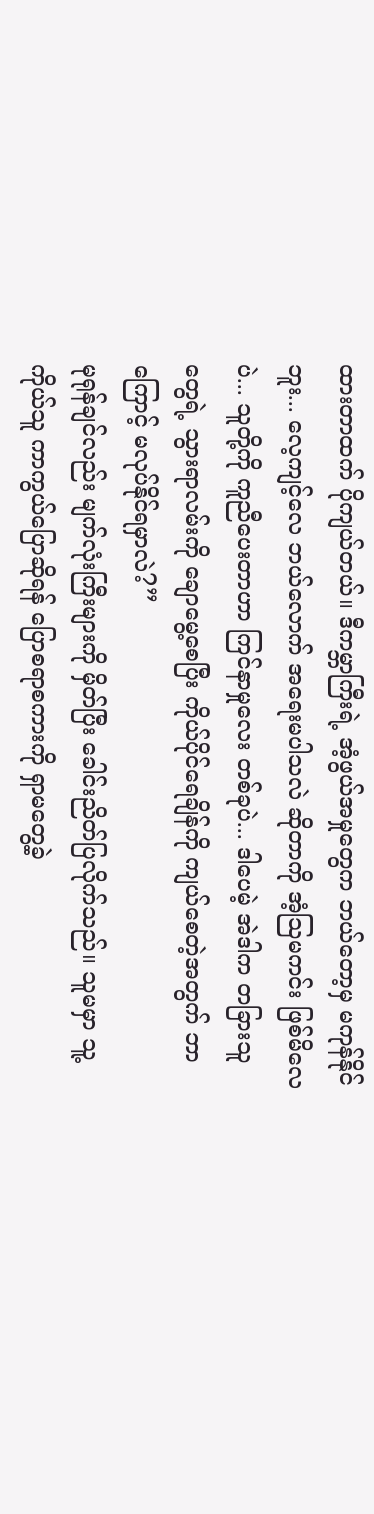ထားတာထက် ပိုကျယ်တယ်။ ဒီကမ္ဘာကြီးရဲ့ အံ့ဖွယ်အမှုတွေက ဘယ်တော့မှ မကုန်နိုင်ဘူး... လေ့ကျင့်လေ ဘယ်လောက် အရေးမပါသလဲ ဆိုတာကို အံ့သြမကင်း ဖြစ်မိလေပဲ... သူတို့ကို ကူညီပေးတာဟာ ကြင်နာမှုလေး တစ်ခုပဲ... ဒါပေမဲ့ အဲဒါက တခြားသူတွေရဲ့ သွားရာလမ်းကို ချောမွေ့စေပြီး ကိုယ်ပိုင်ရေချိန်ကို ကျယ်စေတဲ့အတွက် ဘာကြောင့် မလုပ်နိုင်ရမှာလဲ?”
မုရုန်ချင်လည်း မျက်လုံးကြီးများကို မှိတ်ပြီး ခေါင်းညိတ်ပြလိုက်သည်။ သူမမှာ သူ့ကိုယ်သူ ကာကွယ်ပြောဆိုရန် ပြောစရာစကားကို ရှာမတွေ့ခဲ့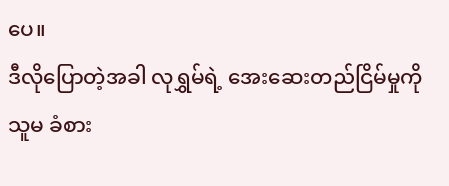ပေ။
ဒီလိုပြောတဲ့အခါ လုရွှမ်ရဲ့ အေးဆေးတည်ငြိမ်မှုကို သူမ ခံစား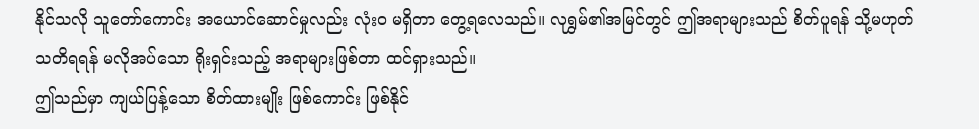နိုင်သလို သူတော်ကောင်း အယောင်ဆောင်မှုလည်း လုံးဝ မရှိတာ တွေ့ရလေသည်။ လုရွှမ်၏အမြင်တွင် ဤအရာများသည် စိတ်ပူရန် သို့မဟုတ် သတိရရန် မလိုအပ်သော ရိုးရှင်းသည့် အရာများဖြစ်တာ ထင်ရှားသည်။
ဤသည်မှာ ကျယ်ပြန့်သော စိတ်ထားမျိုး ဖြစ်ကောင်း ဖြစ်နိုင်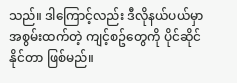သည်။ ဒါကြောင့်လည်း ဒီလိုနယ်ပယ်မှာ အစွမ်းထက်တဲ့ ကျင့်စဥ်တွေကို ပိုင်ဆိုင်နိုင်တာ ဖြစ်မည်။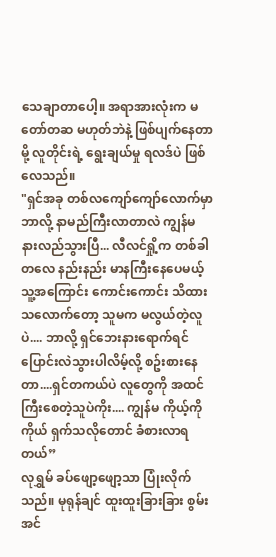သေချာတာပေါ့။ အရာအားလုံးက မတော်တဆ မဟုတ်ဘဲနဲ့ ဖြစ်ပျက်နေတာမို့ လူတိုင်းရဲ့ ရွေးချယ်မှု ရလဒ်ပဲ ဖြစ်လေသည်။
"ရှင်အခု တစ်လကျော်ကျော်လောက်မှာ ဘာလို့ နာမည်ကြီးလာတာလဲ ကျွန်မ နားလည်သွားပြီ... လီလင်ရှို့က တစ်ခါတလေ နည်းနည်း မာနကြီးနေပေမယ့် သူ့အကြောင်း ကောင်းကောင်း သိထားသလောက်တော့ သူမက မလွယ်တဲ့လူပဲ.... ဘာလို့ ရှင်ဘေးနားရောက်ရင် ပြောင်းလဲသွားပါလိမ့်လို့ စဥ်းစားနေတာ....ရှင်တကယ်ပဲ လူတွေကို အထင်ကြီးစေတဲ့သူပဲကိုး.... ကျွန်မ ကိုယ့်ကိုကိုယ် ရှက်သလိုတောင် ခံစားလာရတယ်”
လုရွှမ် ခပ်ဖျော့ဖျော့သာ ပြုံးလိုက်သည်။ မုရုန်ချင် ထူးထူးခြားခြား စွမ်းအင်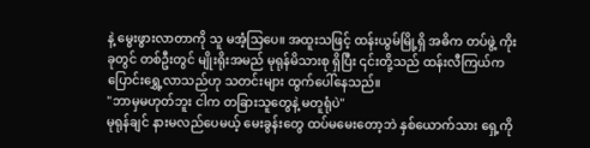နဲ့ မွေးဖွားလာတာကို သူ မအံ့သြပေ။ အထူးသဖြင့် ထန်းယွမ်မြို့ရှိ အဓိက တပ်ဖွဲ့ ကိုးခုတွင် တစ်ဦးတွင် မျိုးရိုးအမည် မုရုန်မိသားစု ရှိပြီး ၎င်းတို့သည် ထန်းလီကြယ်က ပြောင်းရွှေ့လာသည်ဟု သတင်းများ ထွက်ပေါ်နေသည်။
"ဘာမှမဟုတ်ဘူး ငါက တခြားသူတွေနဲ့ မတူရုံပဲ"
မုရုန်ချင် နားမလည်ပေမယ့် မေးခွန်းတွေ ထပ်မမေးတော့ဘဲ နှစ်ယောက်သား ရှေ့ကို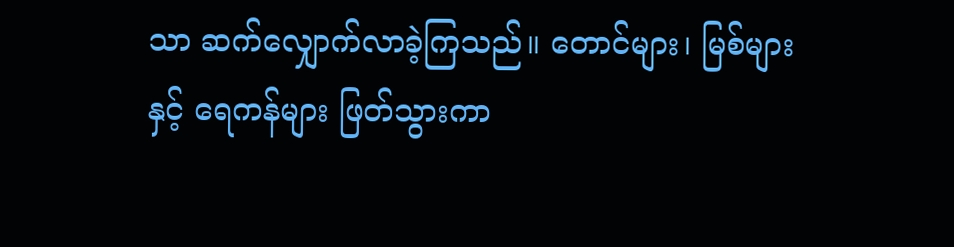သာ ဆက်လျှောက်လာခဲ့ကြသည်။ တောင်များ၊ မြစ်များနှင့် ရေကန်များ ဖြတ်သွားကာ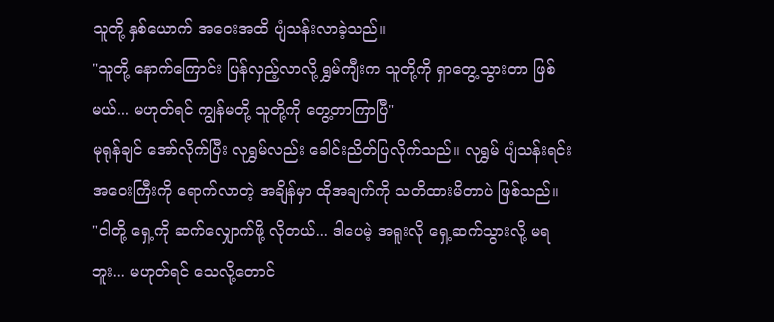သူတို့ နှစ်ယောက် အဝေးအထိ ပျံသန်းလာခဲ့သည်။
"သူတို့ နောက်ကြောင်း ပြန်လှည့်လာလို့ ရွှမ်ကျီးက သူတို့ကို ရှာတွေ့သွားတာ ဖြစ်မယ်... မဟုတ်ရင် ကျွန်မတို့ သူတို့ကို တွေ့တာကြာပြီ"
မုရုန်ချင် အော်လိုက်ပြီး လုရွှမ်လည်း ခေါင်းညိတ်ပြလိုက်သည်။ လုရွှမ် ပျံသန်းရင်း အဝေးကြီးကို ရောက်လာတဲ့ အချိန်မှာ ထိုအချက်ကို သတိထားမိတာပဲ ဖြစ်သည်။
"ငါတို့ ရှေ့ကို ဆက်လျှောက်ဖို့ လိုတယ်... ဒါပေမဲ့ အရူးလို ရှေ့ဆက်သွားလို့ မရဘူး... မဟုတ်ရင် သေလို့တောင်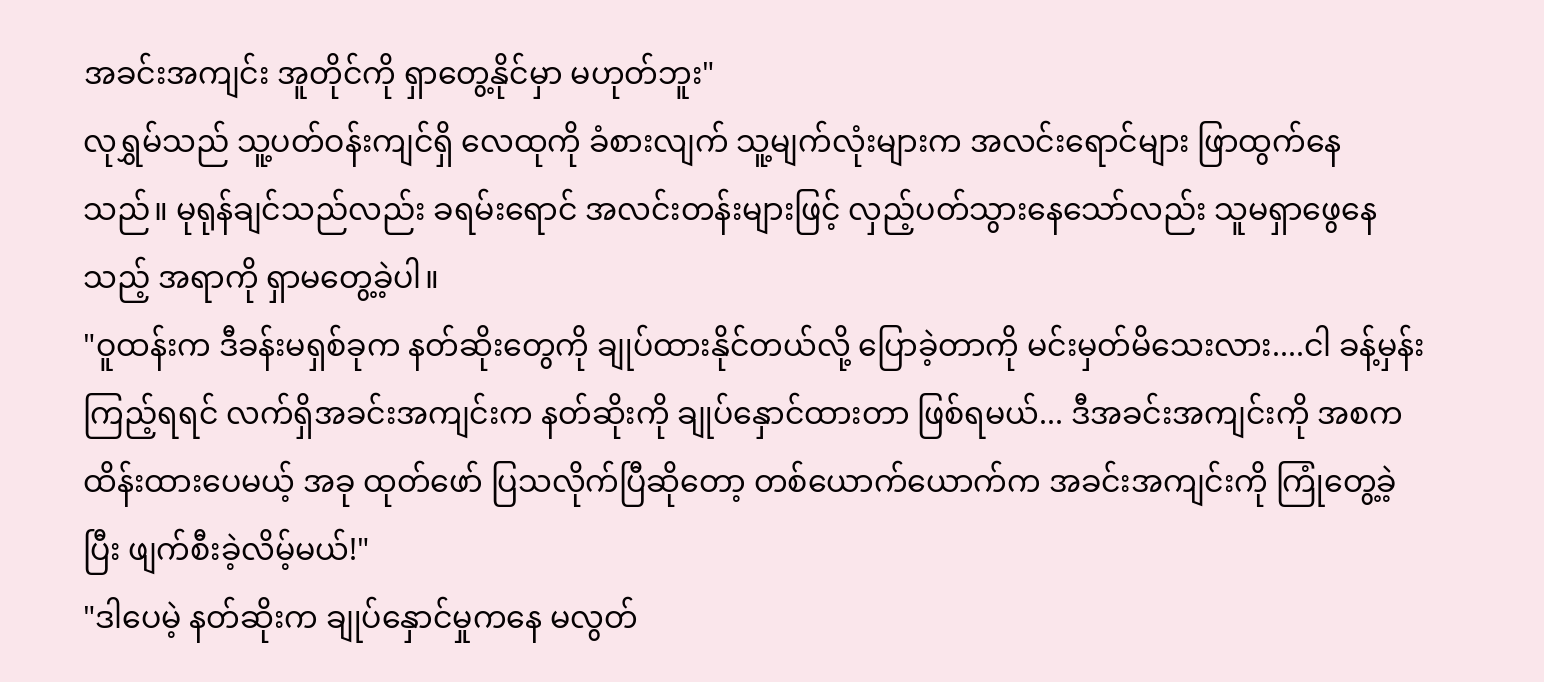အခင်းအကျင်း အူတိုင်ကို ရှာတွေ့နိုင်မှာ မဟုတ်ဘူး"
လုရွှမ်သည် သူ့ပတ်ဝန်းကျင်ရှိ လေထုကို ခံစားလျက် သူ့မျက်လုံးများက အလင်းရောင်များ ဖြာထွက်နေသည်။ မုရုန်ချင်သည်လည်း ခရမ်းရောင် အလင်းတန်းများဖြင့် လှည့်ပတ်သွားနေသော်လည်း သူမရှာဖွေနေသည့် အရာကို ရှာမတွေ့ခဲ့ပါ။
"ဝူထန်းက ဒီခန်းမရှစ်ခုက နတ်ဆိုးတွေကို ချုပ်ထားနိုင်တယ်လို့ ပြောခဲ့တာကို မင်းမှတ်မိသေးလား....ငါ ခန့်မှန်းကြည့်ရရင် လက်ရှိအခင်းအကျင်းက နတ်ဆိုးကို ချုပ်နှောင်ထားတာ ဖြစ်ရမယ်... ဒီအခင်းအကျင်းကို အစက ထိန်းထားပေမယ့် အခု ထုတ်ဖော် ပြသလိုက်ပြီဆိုတော့ တစ်ယောက်ယောက်က အခင်းအကျင်းကို ကြုံတွေ့ခဲ့ပြီး ဖျက်စီးခဲ့လိမ့်မယ်!"
"ဒါပေမဲ့ နတ်ဆိုးက ချုပ်နှောင်မှုကနေ မလွတ်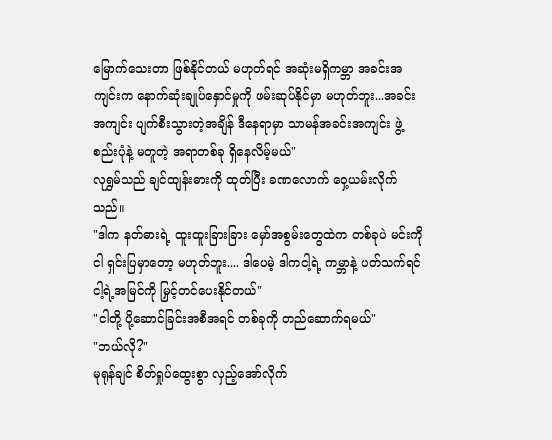မြောက်သေးတာ ဖြစ်နိုင်တယ် မဟုတ်ရင် အဆုံးမရှိကမ္ဘာ အခင်းအကျင်းက နောက်ဆုံးချုပ်နှောင်မှုကို ဖမ်းဆုပ်နိုင်မှာ မဟုတ်ဘူး...အခင်းအကျင်း ပျက်စီးသွားတဲ့အချိန် ဒီနေရာမှာ သာမန်အခင်းအကျင်း ဖွဲ့စည်းပုံနဲ့ မတူတဲ့ အရာတစ်ခု ရှိနေလိမ့်မယ်"
လုရွှမ်သည် ချင်ထျန်းဓားကို ထုတ်ပြီး ခဏလောက် ဝှေ့ယမ်းလိုက်သည်။
"ဒါက နတ်ဓားရဲ့ ထူးထူးခြားခြား မှော်အစွမ်းတွေထဲက တစ်ခုပဲ မင်းကိုငါ ရှင်းပြမှာတော့ မဟုတ်ဘူး.... ဒါပေမဲ့ ဒါကငါ့ရဲ့ ကမ္ဘာနဲ့ ပတ်သက်ရင် ငါ့ရဲ့အမြင်ကို မြှင့်တင်ပေးနိုင်တယ်"
"ငါတို့ ပို့ဆောင်ခြင်းအစီအရင် တစ်ခုကို တည်ဆောက်ရမယ်"
"ဘယ်လို?"
မုရုန်ချင် စိတ်ရှုပ်ထွေးစွာ လှည့်အော်လိုက်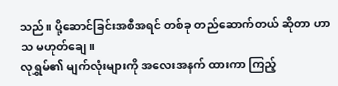သည်။ ပို့ဆောင်ခြင်းအစီအရင် တစ်ခု တည်ဆောက်တယ် ဆိုတာ ဟာသ မဟုတ်ချေ။
လုရွှမ်၏ မျက်လုံးများကို အလေးအနက် ထားကာ ကြည့်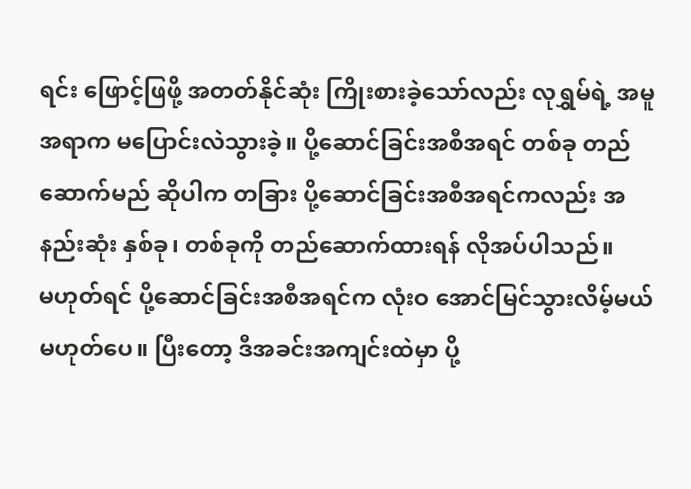ရင်း ဖြောင့်ဖြဖို့ အတတ်နိုင်ဆုံး ကြိုးစားခဲ့သော်လည်း လုရွှမ်ရဲ့ အမူအရာက မပြောင်းလဲသွားခဲ့။ ပို့ဆောင်ခြင်းအစီအရင် တစ်ခု တည်ဆောက်မည် ဆိုပါက တခြား ပို့ဆောင်ခြင်းအစီအရင်ကလည်း အနည်းဆုံး နှစ်ခု၊ တစ်ခုကို တည်ဆောက်ထားရန် လိုအပ်ပါသည်။
မဟုတ်ရင် ပို့ဆောင်ခြင်းအစီအရင်က လုံးဝ အောင်မြင်သွားလိမ့်မယ် မဟုတ်ပေ။ ပြီးတော့ ဒီအခင်းအကျင်းထဲမှာ ပို့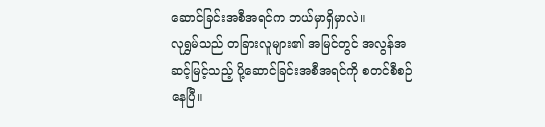ဆောင်ခြင်းအစီအရင်က ဘယ်မှာရှိမှာလဲ။
လုရွှမ်သည် တခြားလူများ၏ အမြင်တွင် အလွန်အဆင့်မြင့်သည့် ပို့ဆောင်ခြင်းအစီအရင်ကို စတင်စီစဉ်နေပြီ။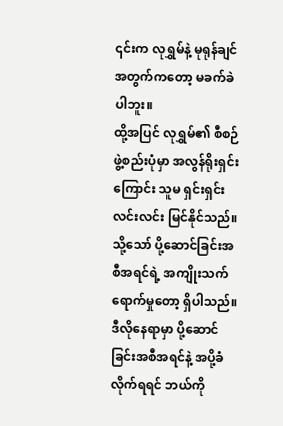၎င်းက လုရွှမ်နဲ့ မုရုန်ချင်အတွက်ကတော့ မခက်ခဲပါဘူး။
ထို့အပြင် လုရွှမ်၏ စီစဉ်ဖွဲ့စည်းပုံမှာ အလွန်ရိုးရှင်းကြောင်း သူမ ရှင်းရှင်းလင်းလင်း မြင်နိုင်သည်။ သို့သော် ပို့ဆောင်ခြင်းအစီအရင်ရဲ့ အကျိုးသက်ရောက်မှုတော့ ရှိပါသည်။ ဒီလိုနေရာမှာ ပို့ဆောင်ခြင်းအစီအရင်နဲ့ အပို့ခံလိုက်ရရင် ဘယ်ကို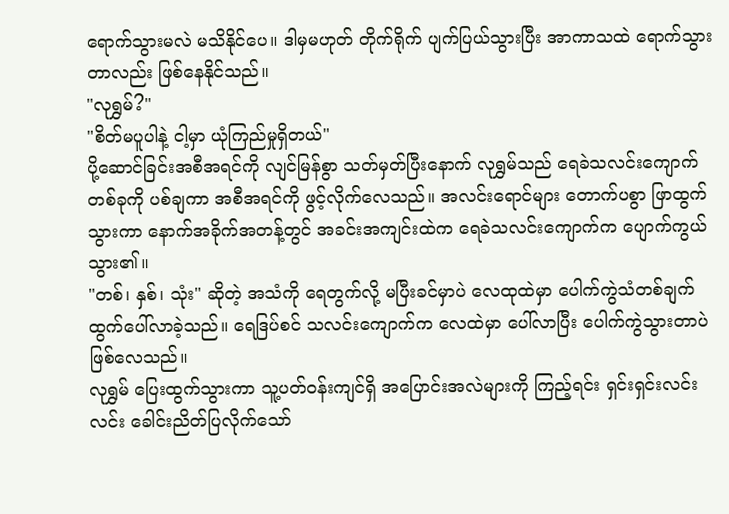ရောက်သွားမလဲ မသိနိုင်ပေ။ ဒါမှမဟုတ် တိုက်ရိုက် ပျက်ပြယ်သွားပြီး အာကာသထဲ ရောက်သွားတာလည်း ဖြစ်နေနိုင်သည်။
"လုရွှမ်?"
"စိတ်မပူပါနဲ့ ငါ့မှာ ယုံကြည်မှုရှိတယ်"
ပို့ဆောင်ခြင်းအစီအရင်ကို လျင်မြန်စွာ သတ်မှတ်ပြီးနောက် လုရွှမ်သည် ရေခဲသလင်းကျောက် တစ်ခုကို ပစ်ချကာ အစီအရင်ကို ဖွင့်လိုက်လေသည်။ အလင်းရောင်များ တောက်ပစွာ ဖြာထွက်သွားကာ နောက်အခိုက်အတန့်တွင် အခင်းအကျင်းထဲက ရေခဲသလင်းကျောက်က ပျောက်ကွယ်သွား၏။
"တစ်၊ နှစ်၊ သုံး" ဆိုတဲ့ အသံကို ရေတွက်လို့ မပြီးခင်မှာပဲ လေထုထဲမှာ ပေါက်ကွဲသံတစ်ချက် ထွက်ပေါ်လာခဲ့သည်။ ရေဒြပ်စင် သလင်းကျောက်က လေထဲမှာ ပေါ်လာပြီး ပေါက်ကွဲသွားတာပဲ ဖြစ်လေသည်။
လုရွှမ် ပြေးထွက်သွားကာ သူ့ပတ်ဝန်းကျင်ရှိ အပြောင်းအလဲများကို ကြည့်ရင်း ရှင်းရှင်းလင်းလင်း ခေါင်းညိတ်ပြလိုက်သော်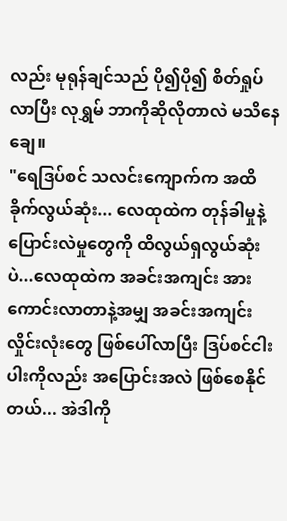လည်း မုရုန်ချင်သည် ပို၍ပို၍ စိတ်ရှုပ်လာပြီး လုရွှမ် ဘာကိုဆိုလိုတာလဲ မသိနေချေ။
"ရေဒြပ်စင် သလင်းကျောက်က အထိခိုက်လွယ်ဆုံး... လေထုထဲက တုန်ခါမှုနဲ့ ပြောင်းလဲမှုတွေကို ထိလွယ်ရှလွယ်ဆုံးပဲ...လေထုထဲက အခင်းအကျင်း အားကောင်းလာတာနဲ့အမျှ အခင်းအကျင်း လှိုင်းလုံးတွေ ဖြစ်ပေါ်လာပြီး ဒြပ်စင်ငါးပါးကိုလည်း အပြောင်းအလဲ ဖြစ်စေနိုင်တယ်... အဲဒါကို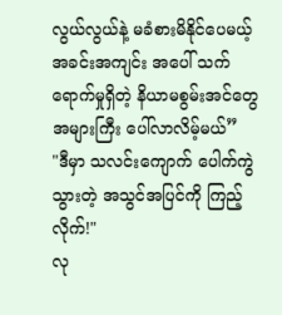လွယ်လွယ်နဲ့ မခံစားမိနိုင်ပေမယ့် အခင်းအကျင်း အပေါ် သက်ရောက်မှုရှိတဲ့ နိယာမစွမ်းအင်တွေ အများကြီး ပေါ်လာလိမ့်မယ်”
"ဒီမှာ သလင်းကျောက် ပေါက်ကွဲသွားတဲ့ အသွင်အပြင်ကို ကြည့်လိုက်!"
လု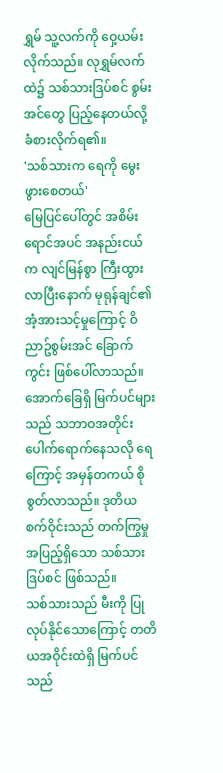ရွှမ် သူ့လက်ကို ဝှေ့ယမ်းလိုက်သည်။ လုရွှမ်လက်ထဲ၌ သစ်သားဒြပ်စင် စွမ်းအင်တွေ ပြည့်နေတယ်လို့ ခံစားလိုက်ရ၏။
'သစ်သားက ရေကို မွေးဖွားစေတယ်'
မြေပြင်ပေါ်တွင် အစိမ်းရောင်အပင် အနည်းငယ်က လျင်မြန်စွာ ကြီးထွားလာပြီးနောက် မုရုန်ချင်၏ အံ့အားသင့်မှုကြောင့် ဝိညာဥ်စွမ်းအင် ခြောက်ကွင်း ဖြစ်ပေါ်လာသည်။
အောက်ခြေရှိ မြက်ပင်များသည် သဘာဝအတိုင်း ပေါက်ရောက်နေသလို ရေကြောင့် အမှန်တကယ် စိုစွတ်လာသည်။ ဒုတိယစက်ဝိုင်းသည် တက်ကြွမှု အပြည့်ရှိသော သစ်သားဒြပ်စင် ဖြစ်သည်။
သစ်သားသည် မီးကို ပြုလုပ်နိုင်သောကြောင့် တတိယအဝိုင်းထဲရှိ မြက်ပင်သည်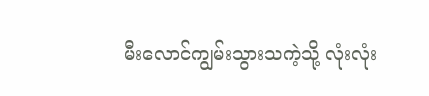မီးလောင်ကျွမ်းသွားသကဲ့သို့ လုံးလုံး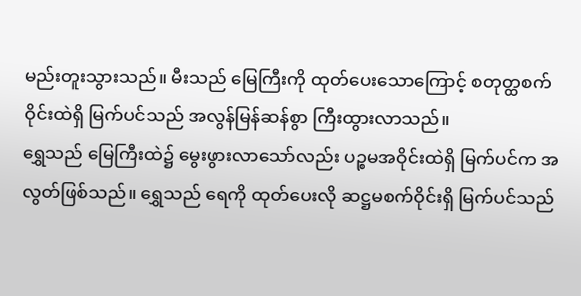မည်းတူးသွားသည်။ မီးသည် မြေကြီးကို ထုတ်ပေးသောကြောင့် စတုတ္ထစက်ဝိုင်းထဲရှိ မြက်ပင်သည် အလွန်မြန်ဆန်စွာ ကြီးထွားလာသည်။
ရွှေသည် မြေကြီးထဲ၌ မွေးဖွားလာသော်လည်း ပဉ္စမအဝိုင်းထဲရှိ မြက်ပင်က အလွတ်ဖြစ်သည်။ ရွှေသည် ရေကို ထုတ်ပေးလို ဆဋ္ဌမစက်ဝိုင်းရှိ မြက်ပင်သည်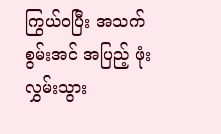ကြွယ်ဝပြီး အသက်စွမ်းအင် အပြည့် ဖုံးလွှမ်းသွား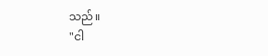သည်။
"ငါ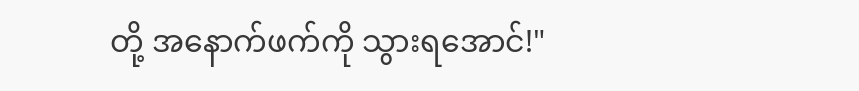တို့ အနောက်ဖက်ကို သွားရအောင်!"